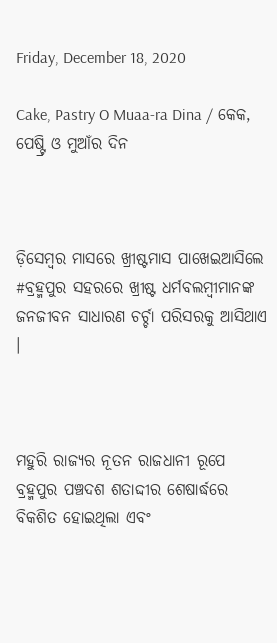Friday, December 18, 2020

Cake, Pastry O Muaa-ra Dina / କେକ, ପେଷ୍ଟ୍ରି ଓ ମୁଆଁର ଦିନ



ଡ଼ିସେମ୍ୱର ମାସରେ ଖ୍ରୀଷ୍ଟମାସ ପାଖେଇଆସିଲେ #ବ୍ରହ୍ମପୁର ସହରରେ ଖ୍ରୀଷ୍ଟ ଧର୍ମବଲମ୍ୱୀମାନଙ୍କ ଜନଜୀବନ ସାଧାରଣ ଚର୍ଚ୍ଚା ପରିସରକୁ ଆସିଥାଏ ।



ମହୁରି ରାଜ୍ୟର ନୂତନ ରାଜଧାନୀ ରୂପେ ବ୍ରହ୍ମପୁର ପଞ୍ଚଦଶ ଶତାଦ୍ଦୀର ଶେଷାର୍ଦ୍ଧରେ ବିକଶିତ ହୋଇଥିଲା ଏବଂ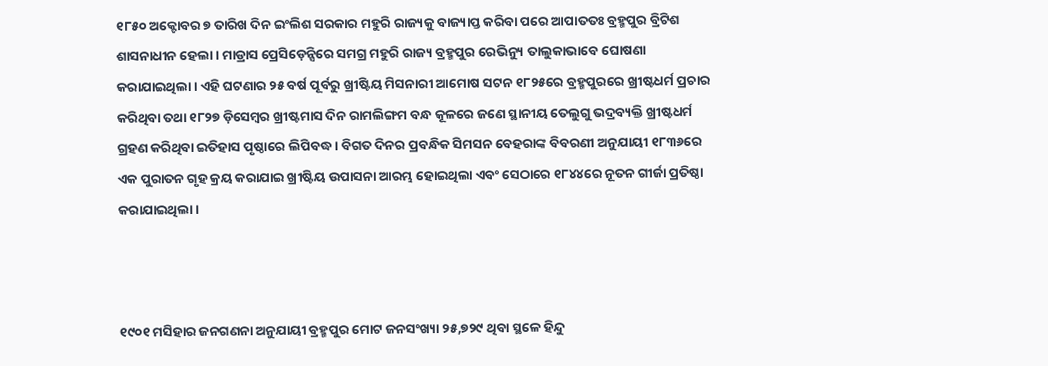୧୮୫୦ ଅକ୍ଟୋବର ୭ ତାରିଖ ଦିନ ଇଂଲିଶ ସରକାର ମହୁରି ରାଜ୍ୟକୁ ବାଜ୍ୟାପ୍ତ କରିବା ପରେ ଆପାତତଃ ବ୍ରହ୍ମପୁର ବ୍ରିଟିଶ ଶାସନାଧୀନ ହେଲା । ମାଡ୍ରାସ ପ୍ରେସିଡ଼େନ୍ସିରେ ସମଗ୍ର ମହୁରି ରାଜ୍ୟ ବ୍ରହ୍ମପୁର ରେଭିନ୍ୟୁ ତାଲୁକାଭାବେ ଘୋଷଣା କରାଯାଇଥିଲା । ଏହି ଘଟଣାର ୨୫ ବର୍ଷ ପୂର୍ବରୁ ଖ୍ରୀଷ୍ଟିୟ ମିସନାରୀ ଆମୋଷ ସଟନ ୧୮୨୫ରେ ବ୍ରହ୍ମପୁରରେ ଖ୍ରୀଷ୍ଟଧର୍ମ ପ୍ରଚାର କରିଥିବା ତଥା ୧୮୨୭ ଡ଼ିସେମ୍ୱର ଖ୍ରୀଷ୍ଟମାସ ଦିନ ରାମଲିଙ୍ଗମ ବନ୍ଧ କୂଳରେ ଜଣେ ସ୍ଥାନୀୟ ତେଲୁଗୁ ଭଦ୍ରବ୍ୟକ୍ତି ଖ୍ରୀଷ୍ଟଧର୍ମ ଗ୍ରହଣ କରିଥିବା ଇତିହାସ ପୃଷ୍ଠାରେ ଲିପିବଦ୍ଧ । ବିଗତ ଦିନର ପ୍ରବନ୍ଧିକ ସିମସନ ବେହରାଙ୍କ ବିବରଣୀ ଅନୁଯାୟୀ ୧୮୩୬ରେ ଏକ ପୁରାତନ ଗୃହ କ୍ରୟ କରାଯାଇ ଖ୍ରୀଷ୍ଟିୟ ଉପାସନା ଆରମ୍ଭ ହୋଇଥିଲା ଏବଂ ସେଠାରେ ୧୮୪୪ରେ ନୂତନ ଗୀର୍ଜା ପ୍ରତିଷ୍ଠା କରାଯାଇଥିଲା ।



୧୯୦୧ ମସିହାର ଜନଗଣନା ଅନୁଯାୟୀ ବ୍ରହ୍ମପୁର ମୋଟ ଜନସଂଖ୍ୟା ୨୫,୭୨୯ ଥିବା ସ୍ଥଳେ ହିନ୍ଦୁ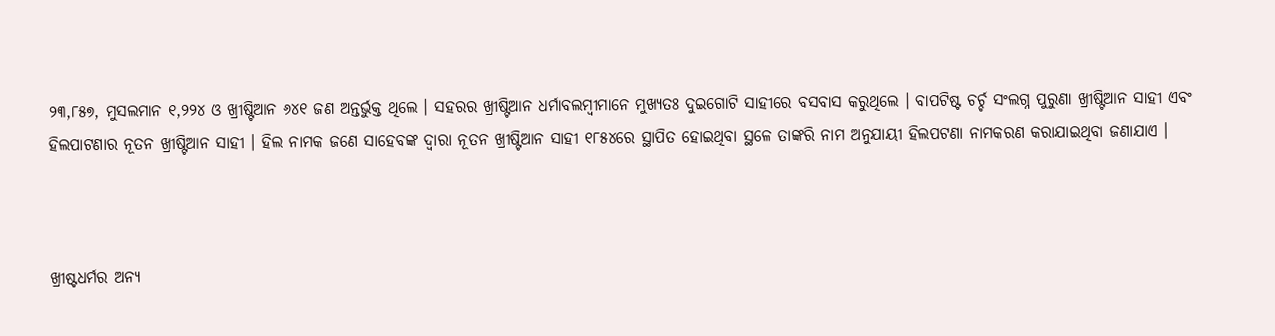୨୩,୮୫୭, ମୁସଲମାନ ୧,୨୨୪ ଓ ଖ୍ରୀଷ୍ଟିଆନ ୬୪୧ ଜଣ ଅନ୍ତର୍ଭୁକ୍ତ ଥିଲେ । ସହରର ଖ୍ରୀଷ୍ଟିଆନ ଧର୍ମାବଲମ୍ୱୀମାନେ ମୁଖ୍ୟତଃ ଦୁଇଗୋଟି ସାହୀରେ ବସବାସ କରୁଥିଲେ । ବାପଟିଷ୍ଟ ଚର୍ଚ୍ଚ ସଂଲଗ୍ନ ପୁରୁଣା ଖ୍ରୀଷ୍ଟିଆନ ସାହୀ ଏବଂ ହିଲପାଟଣାର ନୂତନ ଖ୍ରୀଷ୍ଟିଆନ ସାହୀ । ହିଲ ନାମକ ଜଣେ ସାହେବଙ୍କ ଦ୍ୱାରା ନୂତନ ଖ୍ରୀଷ୍ଟିଆନ ସାହୀ ୧୮୫୪ରେ ସ୍ଥାପିତ ହୋଇଥିବା ସ୍ଥଳେ ତାଙ୍କରି ନାମ ଅନୁଯାୟୀ ହିଲପଟଣା ନାମକରଣ କରାଯାଇଥିବା ଜଣାଯାଏ ।



ଖ୍ରୀଷ୍ଟଧର୍ମର ଅନ୍ୟ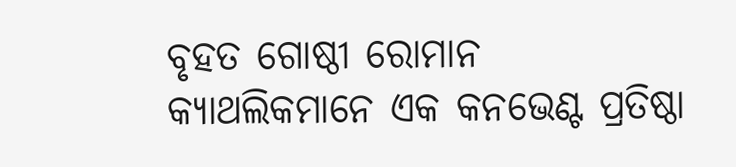ବୃହତ ଗୋଷ୍ଠୀ ରୋମାନ କ୍ୟାଥଲିକମାନେ ଏକ କନଭେଣ୍ଟ ପ୍ରତିଷ୍ଠା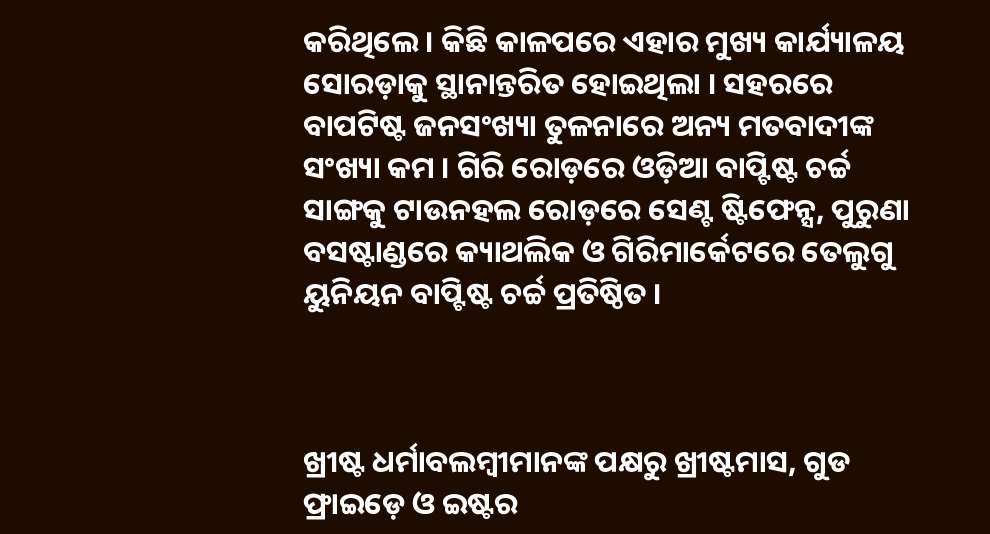କରିଥିଲେ । କିଛି କାଳପରେ ଏହାର ମୁଖ୍ୟ କାର୍ଯ୍ୟାଳୟ ସୋରଡ଼ାକୁ ସ୍ଥାନାନ୍ତରିତ ହୋଇଥିଲା । ସହରରେ ବାପଟିଷ୍ଟ ଜନସଂଖ୍ୟା ତୁଳନାରେ ଅନ୍ୟ ମତବାଦୀଙ୍କ ସଂଖ୍ୟା କମ । ଗିରି ରୋଡ଼ରେ ଓଡ଼ିଆ ବାପ୍ଟିଷ୍ଟ ଚର୍ଚ୍ଚ ସାଙ୍ଗକୁ ଟାଉନହଲ ରୋଡ଼ରେ ସେଣ୍ଟ ଷ୍ଟିଫେନ୍ସ, ପୁରୁଣା ବସଷ୍ଟାଣ୍ଡରେ କ୍ୟାଥଲିକ ଓ ଗିରିମାର୍କେଟରେ ତେଲୁଗୁ ୟୁନିୟନ ବାପ୍ଟିଷ୍ଟ ଚର୍ଚ୍ଚ ପ୍ରତିଷ୍ଠିତ ।



ଖ୍ରୀଷ୍ଟ ଧର୍ମାବଲମ୍ୱୀମାନଙ୍କ ପକ୍ଷରୁ ଖ୍ରୀଷ୍ଟମାସ, ଗୁଡ ଫ୍ରାଇଡ଼େ ଓ ଇଷ୍ଟର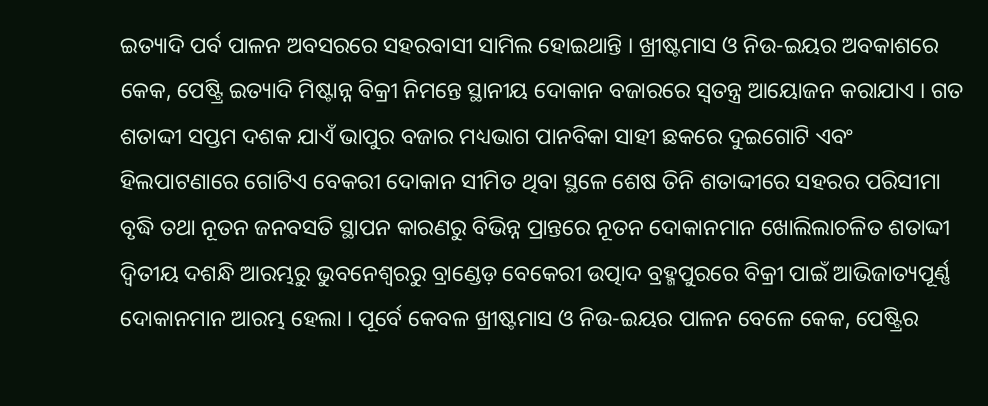ଇତ୍ୟାଦି ପର୍ବ ପାଳନ ଅବସରରେ ସହରବାସୀ ସାମିଲ ହୋଇଥାନ୍ତି । ଖ୍ରୀଷ୍ଟମାସ ଓ ନିଉ-ଇୟର ଅବକାଶରେ କେକ, ପେଷ୍ଟ୍ରି ଇତ୍ୟାଦି ମିଷ୍ଟାନ୍ନ ବିକ୍ରୀ ନିମନ୍ତେ ସ୍ଥାନୀୟ ଦୋକାନ ବଜାରରେ ସ୍ୱତନ୍ତ୍ର ଆୟୋଜନ କରାଯାଏ । ଗତ ଶତାଦ୍ଦୀ ସପ୍ତମ ଦଶକ ଯାଏଁ ଭାପୁର ବଜାର ମଧ୍ୟଭାଗ ପାନବିକା ସାହୀ ଛକରେ ଦୁଇଗୋଟି ଏବଂ ହିଲପାଟଣାରେ ଗୋଟିଏ ବେକରୀ ଦୋକାନ ସୀମିତ ଥିବା ସ୍ଥଳେ ଶେଷ ତିନି ଶତାଦ୍ଦୀରେ ସହରର ପରିସୀମା ବୃଦ୍ଧି ତଥା ନୂତନ ଜନବସତି ସ୍ଥାପନ କାରଣରୁ ବିଭିନ୍ନ ପ୍ରାନ୍ତରେ ନୂତନ ଦୋକାନମାନ ଖୋଲିଲାଚଳିତ ଶତାଦ୍ଦୀ ଦ୍ୱିତୀୟ ଦଶନ୍ଧି ଆରମ୍ଭରୁ ଭୁବନେଶ୍ୱରରୁ ବ୍ରାଣ୍ଡେଡ଼ ବେକେରୀ ଉତ୍ପାଦ ବ୍ରହ୍ମପୁରରେ ବିକ୍ରୀ ପାଇଁ ଆଭିଜାତ୍ୟପୂର୍ଣ୍ଣ ଦୋକାନମାନ ଆରମ୍ଭ ହେଲା । ପୂର୍ବେ କେବଳ ଖ୍ରୀଷ୍ଟମାସ ଓ ନିଉ-ଇୟର ପାଳନ ବେଳେ କେକ, ପେଷ୍ଟ୍ରିର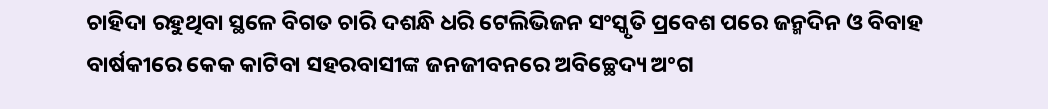ଚାହିଦା ରହୁଥିବା ସ୍ଥଳେ ବିଗତ ଚାରି ଦଶନ୍ଧି ଧରି ଟେଲିଭିଜନ ସଂସ୍କୃତି ପ୍ରବେଶ ପରେ ଜନ୍ମଦିନ ଓ ବିବାହ ବାର୍ଷକୀରେ କେକ କାଟିବା ସହରବାସୀଙ୍କ ଜନଜୀବନରେ ଅବିଚ୍ଛେଦ୍ୟ ଅଂଗ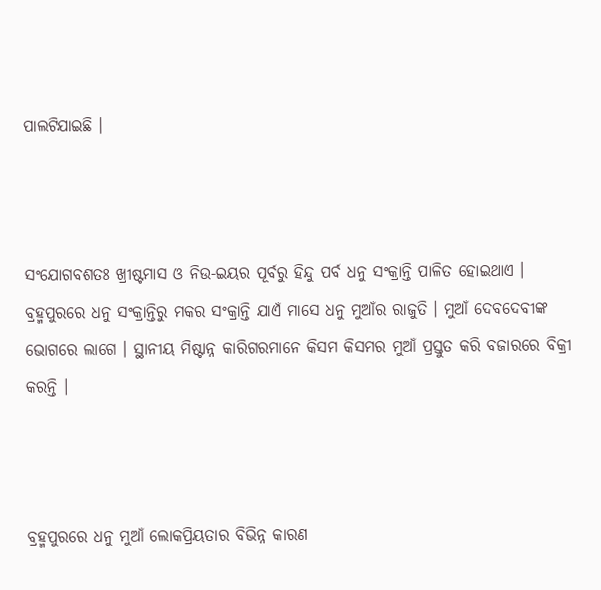ପାଲଟିଯାଇଛି ।



ସଂଯୋଗବଶତଃ ଖ୍ରୀଷ୍ଟମାସ ଓ ନିଉ-ଇୟର ପୂର୍ବରୁ ହିନ୍ଦୁ ପର୍ବ ଧନୁ ସଂକ୍ରାନ୍ତି ପାଳିତ ହୋଇଥାଏ । ବ୍ରହ୍ମପୁରରେ ଧନୁ ସଂକ୍ରାନ୍ତିରୁ ମକର ସଂକ୍ରାନ୍ତି ଯାଏଁ ମାସେ ଧନୁ ମୁଆଁର ରାଜୁତି । ମୁଆଁ ଦେବଦେବୀଙ୍କ ଭୋଗରେ ଲାଗେ । ସ୍ଥାନୀୟ ମିଷ୍ଟାନ୍ନ କାରିଗରମାନେ କିସମ କିସମର ମୁଆଁ ପ୍ରସ୍ତୁତ କରି ବଜାରରେ ବିକ୍ରୀ କରନ୍ତି ।



ବ୍ରହ୍ମପୁରରେ ଧନୁ ମୁଆଁ ଲୋକପ୍ରିୟତାର ବିଭିନ୍ନ କାରଣ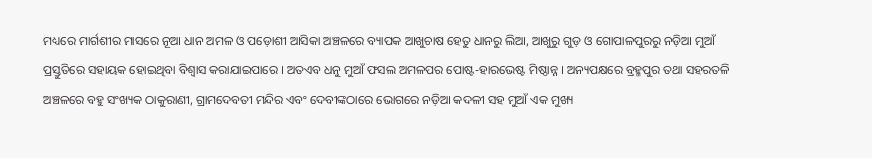ମଧ୍ୟରେ ମାର୍ଗଶୀର ମାସରେ ନୂଆ ଧାନ ଅମଳ ଓ ପଡ଼ୋଶୀ ଆସିକା ଅଞ୍ଚଳରେ ବ୍ୟାପକ ଆଖୁଚାଷ ହେତୁ ଧାନରୁ ଲିଆ, ଆଖୁରୁ ଗୁଡ଼ ଓ ଗୋପାଳପୁରରୁ ନଡ଼ିଆ ମୁଆଁ ପ୍ରସ୍ତୁତିରେ ସହାୟକ ହୋଇଥିବା ବିଶ୍ୱାସ କରାଯାଇପାରେ । ଅତଏବ ଧନୁ ମୁଆଁ ଫସଲ ଅମଳପର ପୋଷ୍ଟ-ହାରଭେଷ୍ଟ ମିଷ୍ଠାନ୍ନ । ଅନ୍ୟପକ୍ଷରେ ବ୍ରହ୍ମପୁର ତଥା ସହରତଳି ଅଞ୍ଚଳରେ ବହୁ ସଂଖ୍ୟକ ଠାକୁରାଣୀ, ଗ୍ରାମଦେବତୀ ମନ୍ଦିର ଏବଂ ଦେବୀଙ୍କଠାରେ ଭୋଗରେ ନଡ଼ିଆ କଦଳୀ ସହ ମୁଆଁ ଏକ ମୁଖ୍ୟ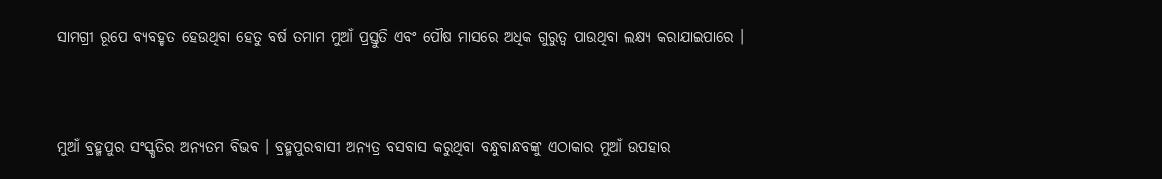ସାମଗ୍ରୀ ରୂପେ ବ୍ୟବହୃତ ହେଉଥିବା ହେତୁ ବର୍ଷ ତମାମ ମୁଆଁ ପ୍ରସ୍ତୁତି ଏବଂ ପୌଷ ମାସରେ ଅଧିକ ଗୁରୁତ୍ୱ ପାଉଥିବା ଲକ୍ଷ୍ୟ କରାଯାଇପାରେ ।



ମୁଆଁ ବ୍ରହ୍ମପୁର ସଂସ୍କୃତିର ଅନ୍ୟତମ ବିଭବ । ବ୍ରହ୍ମପୁରବାସୀ ଅନ୍ୟତ୍ର ବସବାସ କରୁଥିବା ବନ୍ଧୁବାନ୍ଧବଙ୍କୁ ଏଠାକାର ମୁଆଁ ଉପହାର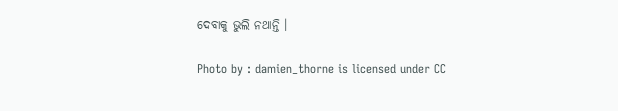ଦେବାକୁ ଭୁଲି ନଥାନ୍ତି ।

Photo by : damien_thorne is licensed under CC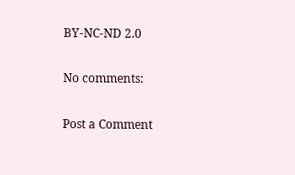BY-NC-ND 2.0

No comments:

Post a Comment